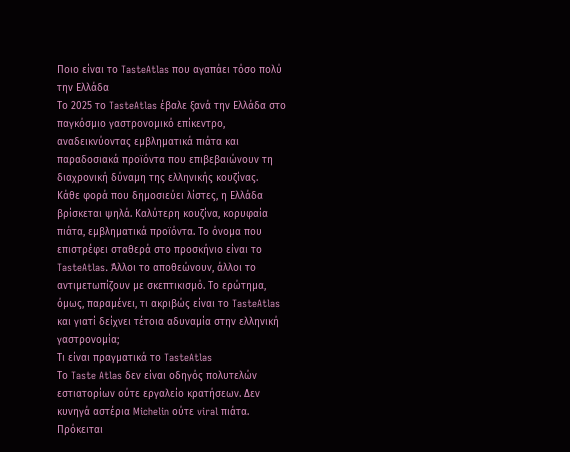Ποιο είναι το TasteAtlas που αγαπάει τόσο πολύ την Ελλάδα
Το 2025 το TasteAtlas έβαλε ξανά την Ελλάδα στο παγκόσμιο γαστρονομικό επίκεντρο, αναδεικνύοντας εμβληματικά πιάτα και παραδοσιακά προϊόντα που επιβεβαιώνουν τη διαχρονική δύναμη της ελληνικής κουζίνας.
Κάθε φορά που δημοσιεύει λίστες, η Ελλάδα βρίσκεται ψηλά. Καλύτερη κουζίνα, κορυφαία πιάτα, εμβληματικά προϊόντα. Το όνομα που επιστρέφει σταθερά στο προσκήνιο είναι το TasteAtlas. Άλλοι το αποθεώνουν, άλλοι το αντιμετωπίζουν με σκεπτικισμό. Το ερώτημα, όμως, παραμένει, τι ακριβώς είναι το TasteAtlas και γιατί δείχνει τέτοια αδυναμία στην ελληνική γαστρονομία;
Τι είναι πραγματικά το TasteAtlas
Το Taste Atlas δεν είναι οδηγός πολυτελών εστιατορίων ούτε εργαλείο κρατήσεων. Δεν κυνηγά αστέρια Michelin ούτε viral πιάτα. Πρόκειται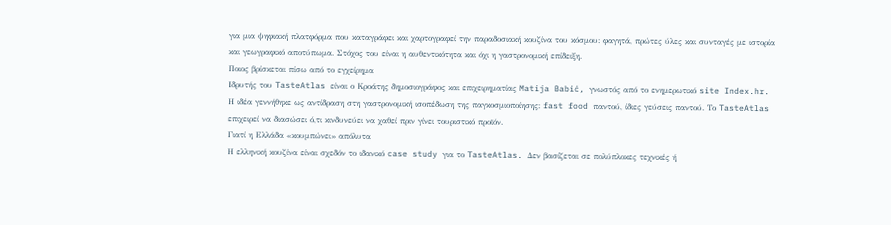για μια ψηφιακή πλατφόρμα που καταγράφει και χαρτογραφεί την παραδοσιακή κουζίνα του κόσμου: φαγητά, πρώτες ύλες και συνταγές με ιστορία και γεωγραφικό αποτύπωμα. Στόχος του είναι η αυθεντικότητα και όχι η γαστρονομική επίδειξη.
Ποιος βρίσκεται πίσω από το εγχείρημα
Ιδρυτής του TasteAtlas είναι ο Κροάτης δημοσιογράφος και επιχειρηματίας Matija Babić, γνωστός από το ενημερωτικό site Index.hr. Η ιδέα γεννήθηκε ως αντίδραση στη γαστρονομική ισοπέδωση της παγκοσμιοποίησης: fast food παντού, ίδιες γεύσεις παντού. Το TasteAtlas επιχειρεί να διασώσει ό,τι κινδυνεύει να χαθεί πριν γίνει τουριστικό προϊόν.
Γιατί η Ελλάδα «κουμπώνει» απόλυτα
Η ελληνική κουζίνα είναι σχεδόν το ιδανικό case study για το TasteAtlas. Δεν βασίζεται σε πολύπλοκες τεχνικές ή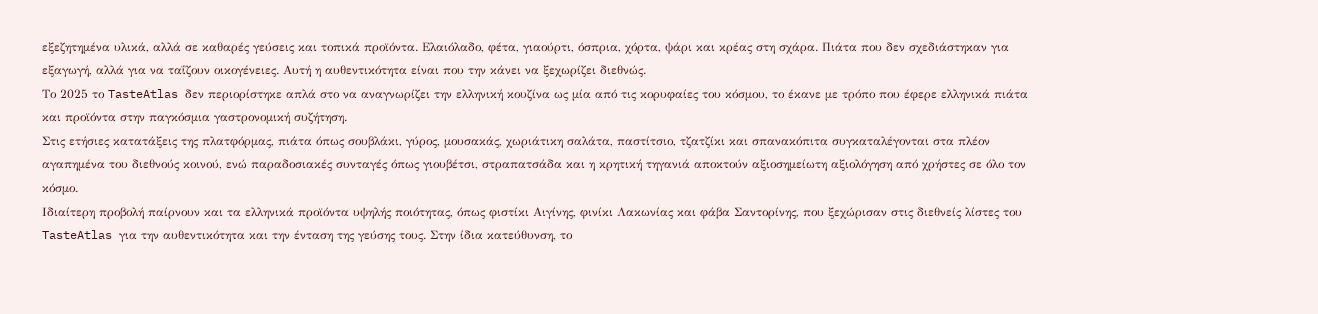εξεζητημένα υλικά, αλλά σε καθαρές γεύσεις και τοπικά προϊόντα. Ελαιόλαδο, φέτα, γιαούρτι, όσπρια, χόρτα, ψάρι και κρέας στη σχάρα. Πιάτα που δεν σχεδιάστηκαν για εξαγωγή, αλλά για να ταΐζουν οικογένειες. Αυτή η αυθεντικότητα είναι που την κάνει να ξεχωρίζει διεθνώς.
Το 2025 το TasteAtlas δεν περιορίστηκε απλά στο να αναγνωρίζει την ελληνική κουζίνα ως μία από τις κορυφαίες του κόσμου, το έκανε με τρόπο που έφερε ελληνικά πιάτα και προϊόντα στην παγκόσμια γαστρονομική συζήτηση.
Στις ετήσιες κατατάξεις της πλατφόρμας, πιάτα όπως σουβλάκι, γύρος, μουσακάς, χωριάτικη σαλάτα, παστίτσιο, τζατζίκι και σπανακόπιτα συγκαταλέγονται στα πλέον αγαπημένα του διεθνούς κοινού, ενώ παραδοσιακές συνταγές όπως γιουβέτσι, στραπατσάδα και η κρητική τηγανιά αποκτούν αξιοσημείωτη αξιολόγηση από χρήστες σε όλο τον κόσμο.
Ιδιαίτερη προβολή παίρνουν και τα ελληνικά προϊόντα υψηλής ποιότητας, όπως φιστίκι Αιγίνης, φινίκι Λακωνίας και φάβα Σαντορίνης, που ξεχώρισαν στις διεθνείς λίστες του TasteAtlas για την αυθεντικότητα και την ένταση της γεύσης τους. Στην ίδια κατεύθυνση, το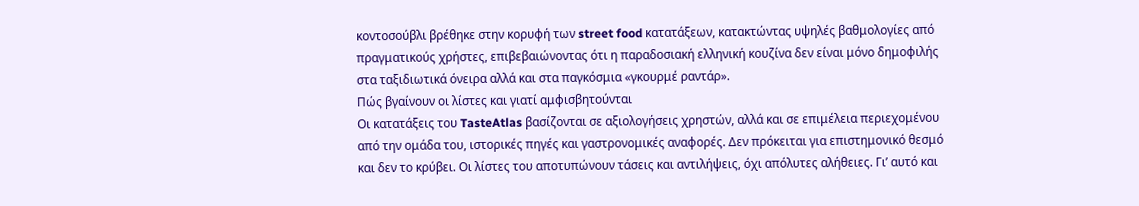κοντοσούβλι βρέθηκε στην κορυφή των street food κατατάξεων, κατακτώντας υψηλές βαθμολογίες από πραγματικούς χρήστες, επιβεβαιώνοντας ότι η παραδοσιακή ελληνική κουζίνα δεν είναι μόνο δημοφιλής στα ταξιδιωτικά όνειρα αλλά και στα παγκόσμια «γκουρμέ ραντάρ».
Πώς βγαίνουν οι λίστες και γιατί αμφισβητούνται
Οι κατατάξεις του TasteAtlas βασίζονται σε αξιολογήσεις χρηστών, αλλά και σε επιμέλεια περιεχομένου από την ομάδα του, ιστορικές πηγές και γαστρονομικές αναφορές. Δεν πρόκειται για επιστημονικό θεσμό και δεν το κρύβει. Οι λίστες του αποτυπώνουν τάσεις και αντιλήψεις, όχι απόλυτες αλήθειες. Γι’ αυτό και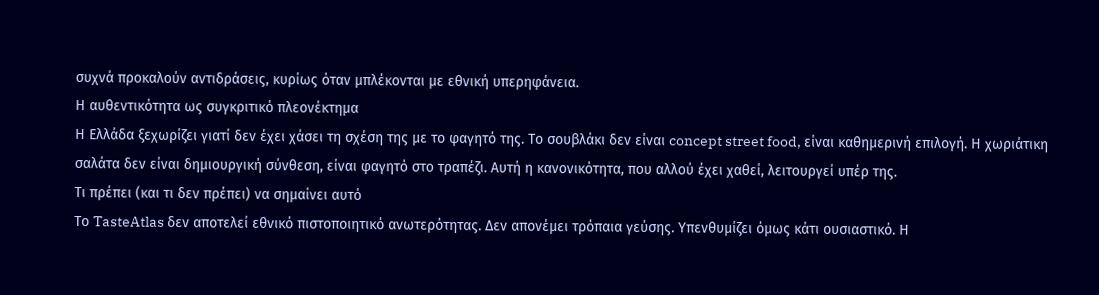συχνά προκαλούν αντιδράσεις, κυρίως όταν μπλέκονται με εθνική υπερηφάνεια.
Η αυθεντικότητα ως συγκριτικό πλεονέκτημα
Η Ελλάδα ξεχωρίζει γιατί δεν έχει χάσει τη σχέση της με το φαγητό της. Το σουβλάκι δεν είναι concept street food, είναι καθημερινή επιλογή. Η χωριάτικη σαλάτα δεν είναι δημιουργική σύνθεση, είναι φαγητό στο τραπέζι. Αυτή η κανονικότητα, που αλλού έχει χαθεί, λειτουργεί υπέρ της.
Τι πρέπει (και τι δεν πρέπει) να σημαίνει αυτό
Το TasteAtlas δεν αποτελεί εθνικό πιστοποιητικό ανωτερότητας. Δεν απονέμει τρόπαια γεύσης. Υπενθυμίζει όμως κάτι ουσιαστικό. Η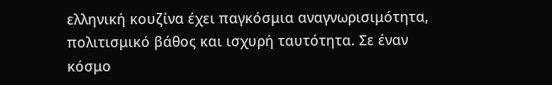ελληνική κουζίνα έχει παγκόσμια αναγνωρισιμότητα, πολιτισμικό βάθος και ισχυρή ταυτότητα. Σε έναν κόσμο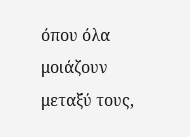όπου όλα μοιάζουν μεταξύ τους,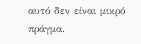αυτό δεν είναι μικρό πράγμα.